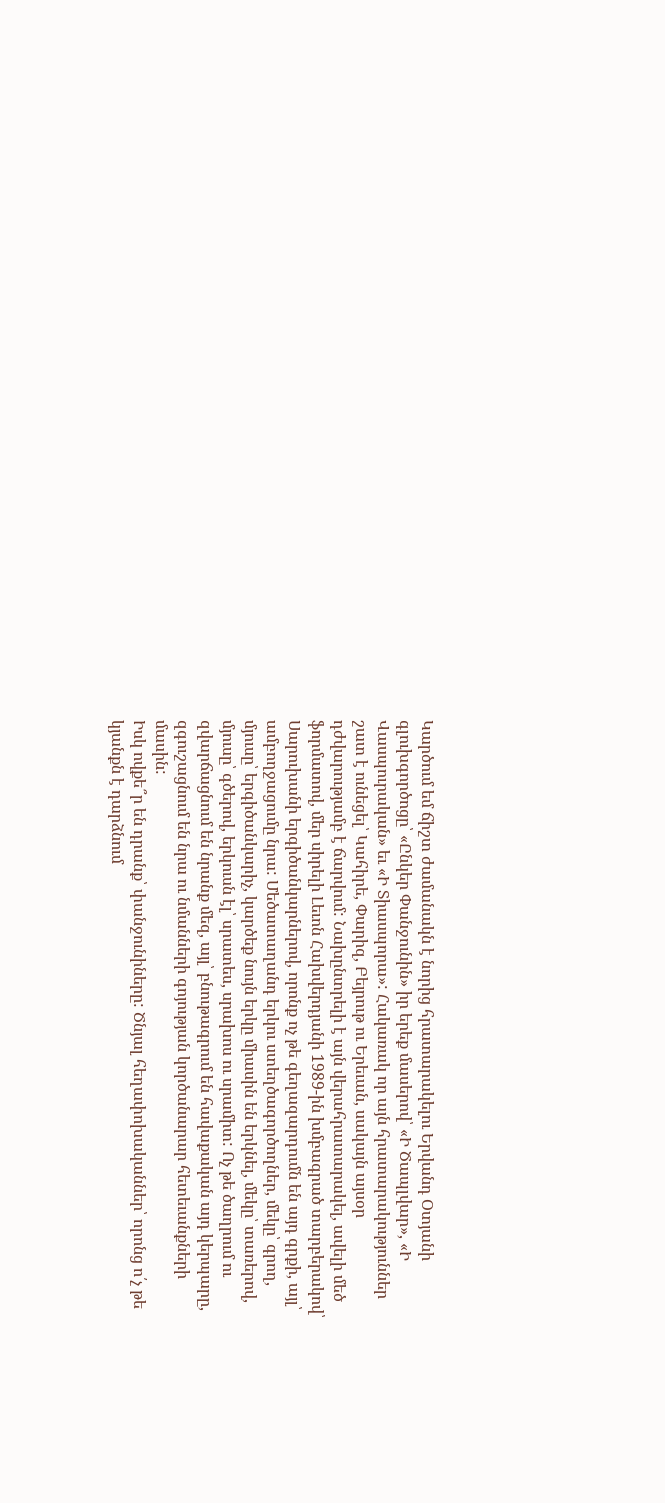Կարծում եմ ճիշտ ժամանակն է նորից հրատարակելու Երվանդ Օտյանի գլուխգործոցը՝ «Ընկեր Փանջունին» իր երեք մասերով՝ «Ի Ծապլվար», «Ի Վասպուրական» եւ «Ի Տիասպորա»: Հակառակ որ այն հրատարակություններ շատ է ունեցել՝ Կահիրե, Փարիզ, Բեյրութ ու Երեւան, սակայն այսօր դժվարությամբ է ճարվում: Նախընտրելի է այն վերահրատարակել, ավելի մեծ ֆորմատով, մեր սիրելի Լեւոն Հախվերդյանի 1989-ին խմբագրած տարբերակով՝ Սարուխանի երգիծանկարներով, որոնք ոչ թե գեղազարդումն են այդ գրքի, այլ՝ ամբողջացումը նրա: Մեծատաղանդ երկու ստեղծագործողներ, մեկը՝ գրող, մյուսը՝ երգիծանկարիչ, կարծեք նույն երկը միասին են երկնել, մեկը՝ տառերով, մյուսը՝ գծերով, երկուսն էլ՝ սրատես, սրախոս ու սրամիտ: Ոչ թե ծաղրում ու զվարճացնում են նրանք մեզ, այլ՝ բնութագրում են հավաքական այդ կերպարը, զգուշացնում են նրա ու նմանների գոյության կործանարար հետեւանքների մասին:
Իսկ ովքե՞ր են դրանք՝ փանջունիները: Ծնյալ հեղափոխականներ՝ որոնց ո՛չ թե կյանքն է դարձնում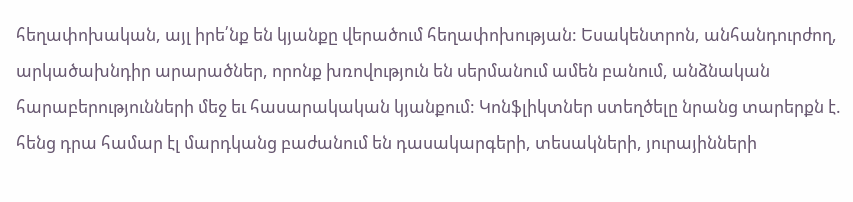հեղափոխական, այլ իրե՛նք են կյանքը վերածում հեղափոխության: Եսակենտրոն, անհանդուրժող, արկածախնդիր արարածներ, որոնք խռովություն են սերմանում ամեն բանում, անձնական հարաբերությունների մեջ եւ հասարակական կյանքում: Կոնֆլիկտներ ստեղծելը նրանց տարերքն է. հենց դրա համար էլ մարդկանց բաժանում են դասակարգերի, տեսակների, յուրայինների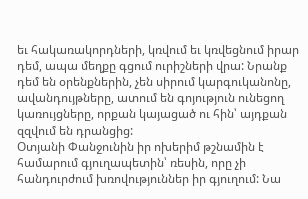եւ հակառակորդների, կռվում եւ կռվեցնում իրար դեմ, ապա մեղքը գցում ուրիշների վրա: Նրանք դեմ են օրենքներին, չեն սիրում կարգուկանոնը, ավանդույթները, ատում են գոյություն ունեցող կառույցները, որքան կայացած ու հին՝ այդքան զզվում են դրանցից:
Օտյանի Փանջունին իր ոխերիմ թշնամին է համարում գյուղապետին՝ ռեսին, որը չի հանդուրժում խռովություններ իր գյուղում: Նա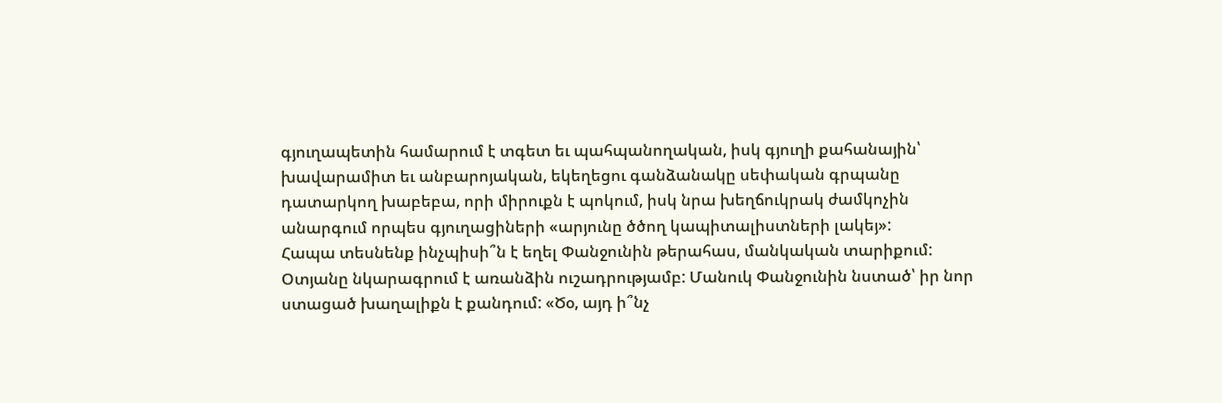գյուղապետին համարում է տգետ եւ պահպանողական, իսկ գյուղի քահանային՝ խավարամիտ եւ անբարոյական, եկեղեցու գանձանակը սեփական գրպանը դատարկող խաբեբա, որի միրուքն է պոկում, իսկ նրա խեղճուկրակ ժամկոչին անարգում որպես գյուղացիների «արյունը ծծող կապիտալիստների լակեյ»:
Հապա տեսնենք ինչպիսի՞ն է եղել Փանջունին թերահաս, մանկական տարիքում: Օտյանը նկարագրում է առանձին ուշադրությամբ: Մանուկ Փանջունին նստած՝ իր նոր ստացած խաղալիքն է քանդում: «Ծօ, այդ ի՞նչ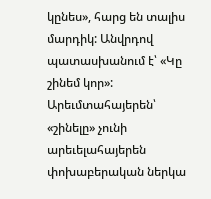կընես», հարց են տալիս մարդիկ: Անվրդով պատասխանում է՝ «Կը շինեմ կոր»: Արեւմտահայերեն՝ «շինելը» չունի արեւելահայերեն փոխաբերական ներկա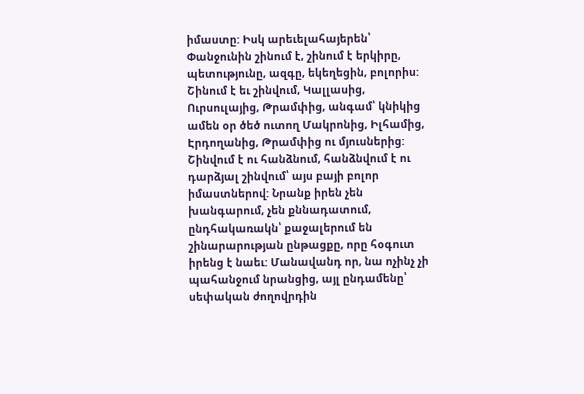իմաստը: Իսկ արեւելահայերեն՝ Փանջունին շինում է, շինում է երկիրը, պետությունը, ազգը, եկեղեցին, բոլորիս: Շինում է եւ շինվում, Կալլասից, Ուրսուլայից, Թրամփից, անգամ՝ կնիկից ամեն օր ծեծ ուտող Մակրոնից, Իլհամից, Էրդողանից, Թրամփից ու մյուսներից: Շինվում է ու հանձնում, հանձնվում է ու դարձյալ շինվում՝ այս բայի բոլոր իմաստներով: Նրանք իրեն չեն խանգարում, չեն քննադատում, ընդհակառակն՝ քաջալերում են շինարարության ընթացքը, որը հօգուտ իրենց է նաեւ: Մանավանդ որ, նա ոչինչ չի պահանջում նրանցից, այլ ընդամենը՝ սեփական ժողովրդին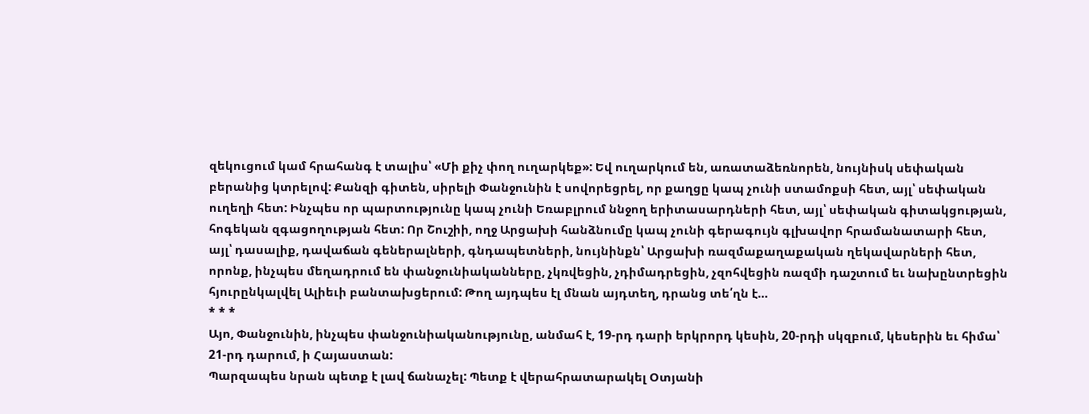զեկուցում կամ հրահանգ է տալիս՝ «Մի քիչ փող ուղարկեք»: Եվ ուղարկում են, առատաձեռնորեն, նույնիսկ սեփական բերանից կտրելով: Քանզի գիտեն, սիրելի Փանջունին է սովորեցրել, որ քաղցը կապ չունի ստամոքսի հետ, այլ՝ սեփական ուղեղի հետ: Ինչպես որ պարտությունը կապ չունի Եռաբլրում ննջող երիտասարդների հետ, այլ՝ սեփական գիտակցության, հոգեկան զգացողության հետ: Որ Շուշիի, ողջ Արցախի հանձնումը կապ չունի գերագույն գլխավոր հրամանատարի հետ, այլ՝ դասալիք, դավաճան գեներալների, գնդապետների, նույնինքն՝ Արցախի ռազմաքաղաքական ղեկավարների հետ, որոնք, ինչպես մեղադրում են փանջունիականները, չկռվեցին, չդիմադրեցին, չզոհվեցին ռազմի դաշտում եւ նախընտրեցին հյուրընկալվել Ալիեւի բանտախցերում: Թող այդպես էլ մնան այդտեղ, դրանց տե՛ղն է…
* * *
Այո, Փանջունին, ինչպես փանջունիականությունը, անմահ է, 19-րդ դարի երկրորդ կեսին, 20-րդի սկզբում, կեսերին եւ հիմա՝ 21-րդ դարում, ի Հայաստան:
Պարզապես նրան պետք է լավ ճանաչել: Պետք է վերահրատարակել Օտյանի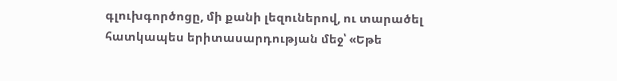գլուխգործոցը, մի քանի լեզուներով, ու տարածել հատկապես երիտասարդության մեջ՝ «Եթե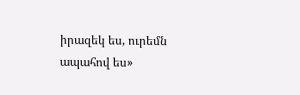իրազեկ ես, ուրեմն ապահով ես»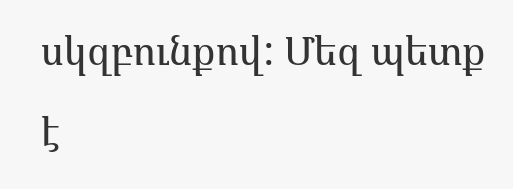սկզբունքով: Մեզ պետք է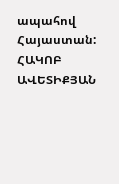ապահով Հայաստան:
ՀԱԿՈԲ ԱՎԵՏԻՔՅԱՆ